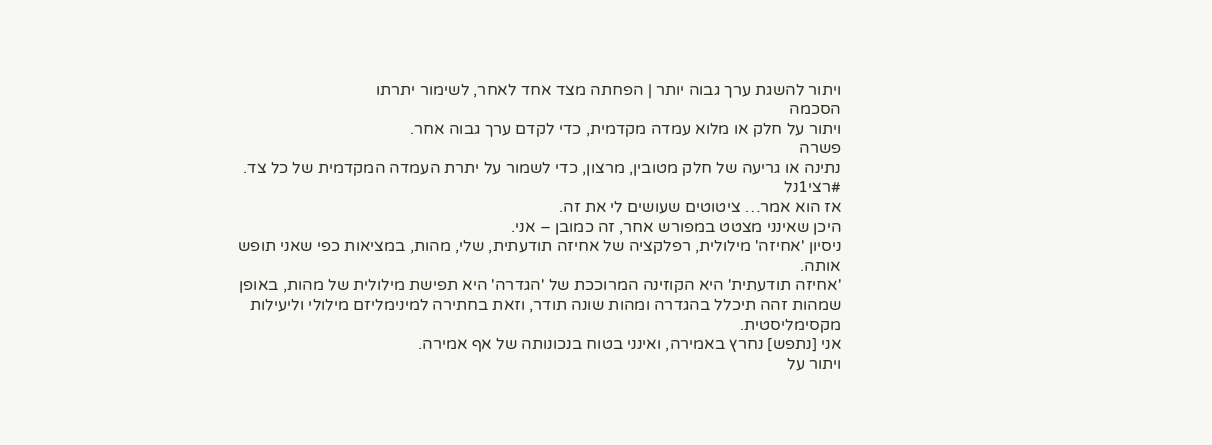ויתור להשגת ערך גבוה יותר | הפחתה מצד אחד לאחר, לשימור יתרתו
הסכמה
ויתור על חלק או מלוא עמדה מקדמית, כדי לקדם ערך גבוה אחר.
פשרה
נתינה או גריעה של חלק מטובין, מרצון, כדי לשמור על יתרת העמדה המקדמית של כל צד.
#רצי1נל
אז הוא אמר… ציטוטים שעושים לי את זה.
היכן שאינני מצטט במפורש אחר, זה כמובן – אני.
ניסיון 'אחיזה' מילולית, רפלקציה של אחיזה תודעתית, שלי, מהות, במציאות כפי שאני תופש אותה.
'אחיזה תודעתית' היא הקוזינה המרוככת של 'הגדרה' היא תפישת מילולית של מהות, באופן שמהות זהה תיכלל בהגדרה ומהות שונה תודר, וזאת בחתירה למינימליזם מילולי וליעילות מקסימליסטית.
אני [נתפש] נחרץ באמירה, ואינני בטוח בנכונותה של אף אמירה.
ויתור על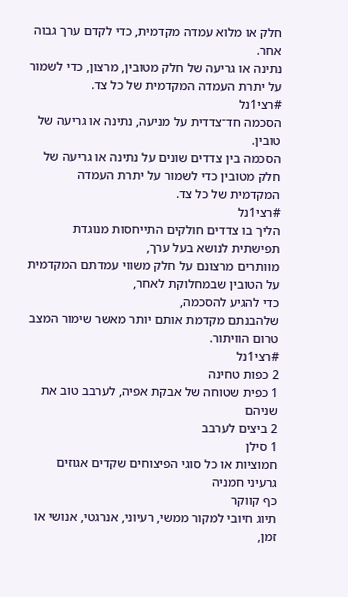חלק או מלוא עמדה מקדמית, כדי לקדם ערך גבוה אחר.
נתינה או גריעה של חלק מטובין, מרצון, כדי לשמור על יתרת העמדה המקדמית של כל צד.
#רצי1נל
הסכמה חד־צדדית על מניעה, נתינה או גריעה של טובין.
הסכמה בין צדדים שונים על נתינה או גריעה של חלק מטובין כדי לשמור על יתרת העמדה המקדמית של כל צד.
#רצי1נל
הליך בו צדדים חולקים התייחסות מנוגדת תפישתית לנושא בעל ערך,
מוותרים מרצונם על חלק משווי עמדתם המקדמית על הטובין שבמחלוקת לאחר,
כדי להגיע להסכמה,
שלהבנתם מקדמת אותם יותר מאשר שימור המצב טרום הוויתור.
#רצי1נל
2 כפות טחינה
1 כפית שטוחה של אבקת אפיה, לערבב טוב את שניהם
2 ביצים לערבב
1 סילן
חמוציות או כל סוגי הפיצוחים שקדים אגוזים גרעיני חמניה
כף קווקר
תיוג חיובי למקור ממשי, רעיוני, אנרגטי, אנושי או זמן,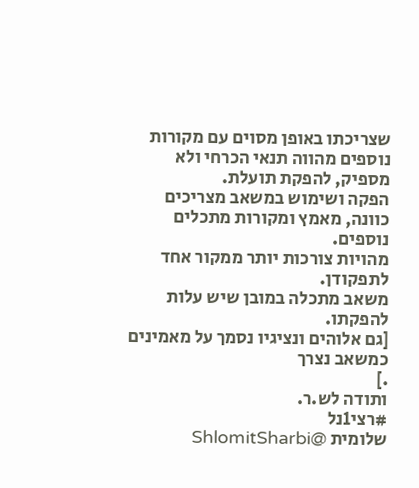שצריכתו באופן מסוים עם מקורות נוספים מהווה תנאי הכרחי ולא מספיק, להפקת תועלת.
הפקה ושימוש במשאב מצריכים כוונה, מאמץ ומקורות מתכלים נוספים.
מהויות צורכות יותר ממקור אחד לתפקודן.
משאב מתכלה במובן שיש עלות להפקתו.
[גם אלוהים ונציגיו נסמך על מאמינים כמשאב נצרך
.]
ותודה לש.ר.
#רצי1נל
שלומית @ShlomitSharbi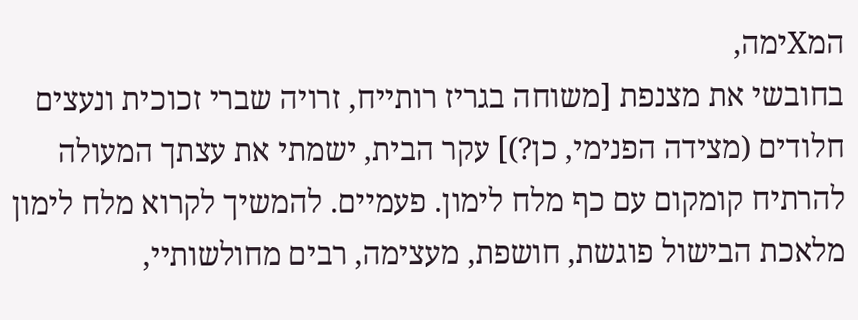המXימה,
בחובשי את מצנפת [משוחה בגריז רותייח, זרויה שברי זכוכית ונעצים חלודים (מצידה הפנימי, כן?)] עקר הבית, ישמתי את עצתך המעולה להרתיח קומקום עם כף מלח לימון. פעמיים. להמשיך לקרוא מלח לימון
מלאכת הבישול פוגשת, חושפת, מעצימה, רבים מחולשותיי,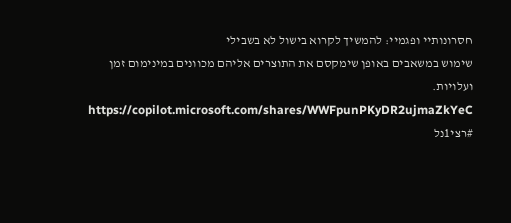חסרונותיי ופגמיי: להמשיך לקרוא בישול לא בשבילי
שימוש במשאבים באופן שימקסם את התוצרים אליהם מכוונים במינימום זמן ועלויות.
https://copilot.microsoft.com/shares/WWFpunPKyDR2ujmaZkYeC
#רצי1נל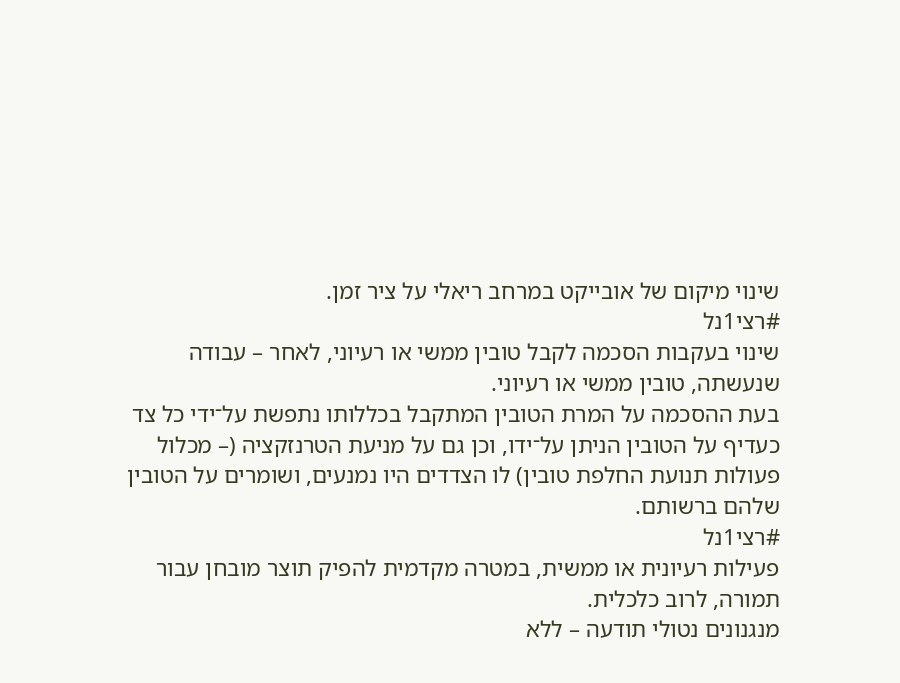שינוי מיקום של אובייקט במרחב ריאלי על ציר זמן.
#רצי1נל
שינוי בעקבות הסכמה לקבל טובין ממשי או רעיוני, לאחר – עבודה שנעשתה, טובין ממשי או רעיוני.
בעת ההסכמה על המרת הטובין המתקבל בכללותו נתפשת על־ידי כל צד כעדיף על הטובין הניתן על־ידו, וכן גם על מניעת הטרנזקציה (– מכלול פעולות תנועת החלפת טובין) לו הצדדים היו נמנעים, ושומרים על הטובין שלהם ברשותם.
#רצי1נל
פעילות רעיונית או ממשית, במטרה מקדמית להפיק תוצר מובחן עבור תמורה, לרוב כלכלית.
מנגנונים נטולי תודעה – ללא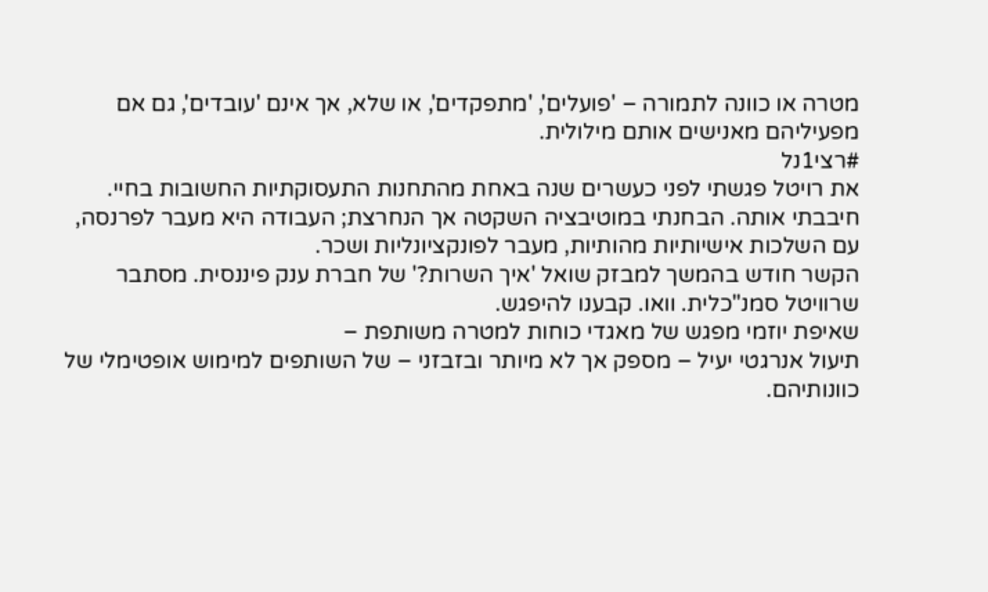מטרה או כוונה לתמורה – 'פועלים', 'מתפקדים', או שלא, אך אינם 'עובדים', גם אם מפעיליהם מאנישים אותם מילולית.
#רצי1נל
את רויטל פגשתי לפני כעשרים שנה באחת מהתחנות התעסוקתיות החשובות בחיי. חיבבתי אותה. הבחנתי במוטיבציה השקטה אך הנחרצת; העבודה היא מעבר לפרנסה, עם השלכות אישיותיות מהותיות, מעבר לפונקציונליות ושכר.
הקשר חודש בהמשך למבזק שואל 'איך השרות?' של חברת ענק פיננסית. מסתבר שרוויטל סמנ"כלית. וואו. קבענו להיפגש.
שאיפת יוזמי מפגש של מאגדי כוחות למטרה משותפת –
תיעול אנרגטי יעיל – מספק אך לא מיותר ובזבזני – של השותפים למימוש אופטימלי של כוונותיהם.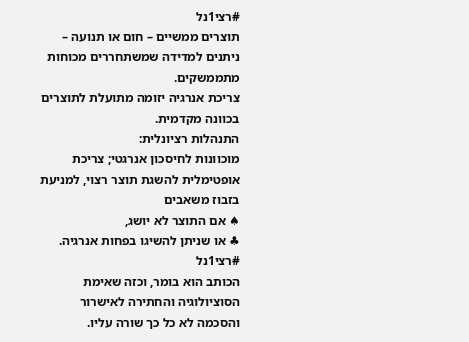#רצי1נל
תוצרים ממשיים – חום או תנועה – ניתנים למדידה שמשתחררים מכוחות מתממשקים.
צריכת אנרגיה יזומה מתועלת לתוצרים בכוונה מקדמית.
התנהלות רציונלית:
מוכוונות לחיסכון אנרגטי; צריכת אופטימלית להשגת תוצר רצוי, למניעת בזבוז משאבים
♠ אם התוצר לא יושג,
♣ או שניתן להשיגו בפחות אנרגיה.
#רצי1נל
הכותב הוא בומר, וכזה שאימת הסוציולוגיה והחתירה לאישרור והסכמה לא כל כך שורה עליו.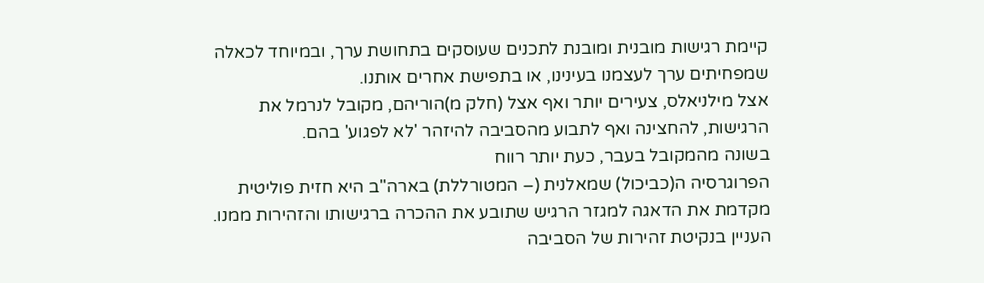קיימת רגישות מובנית ומובנת לתכנים שעוסקים בתחושת ערך, ובמיוחד לכאלה שמפחיתים ערך לעצמנו בעינינו, או בתפישת אחרים אותנו.
אצל מילניאלס, צעירים יותר ואף אצל (חלק מ)הוריהם, מקובל לנרמל את הרגישות, להחצינה ואף לתבוע מהסביבה להיזהר 'לא לפגוע' בהם.
בשונה מהמקובל בעבר, כעת יותר רווח
הפרוגרסיה ה(כביכול) שמאלנית (– המטורללת) בארה"ב היא חזית פוליטית מקדמת את הדאגה למגזר הרגיש שתובע את ההכרה ברגישותו והזהירות ממנו.
העניין בנקיטת זהירות של הסביבה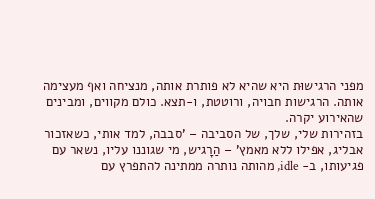מפני הרגישוּת היא שהיא לא פותרת אותה, מנציחה ואף מעצימה אותה. הרגישות חבויה, ורוטטת, ו-תצא. כולם מקווים, ומבינים שהאירוע יקרה.
בזהירות שלי, שלך, של הסביבה – 'סבבה, למד אותי, כשאזכור אבליג, אפילו ללא מאמץ' – הַרָגיש, מי שגוננו עליו, נשאר עם פגיעותו, ב- idle, מהותה נותרה ממתינה להתפרץ עם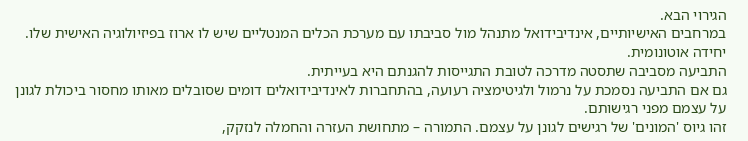הגירוי הבא.
במרחבים האישיותיים, אינדיבידואל מתנהל מול סביבתו עם מערכת הכלים המנטליים שיש לו ארוז בפיזיולוגיה האישית שלו. יחידה אוטונומית.
התביעה מסביבה שתסטה מדרכה לטובת התגייסות להגנתם היא בעייתית.
גם אם התביעה נסמכת על נרמול ולגיטימציה רעועה, בהתחברות לאינדיבידואלים דומים שסובלים מאותו מחסור ביכולת לגונן על עצמם מפני רגישותם.
זהו גיוס 'המונים' של רגישים לגונן על עצמם. התמורה – מתחושת העזרה והחמלה לנזקק,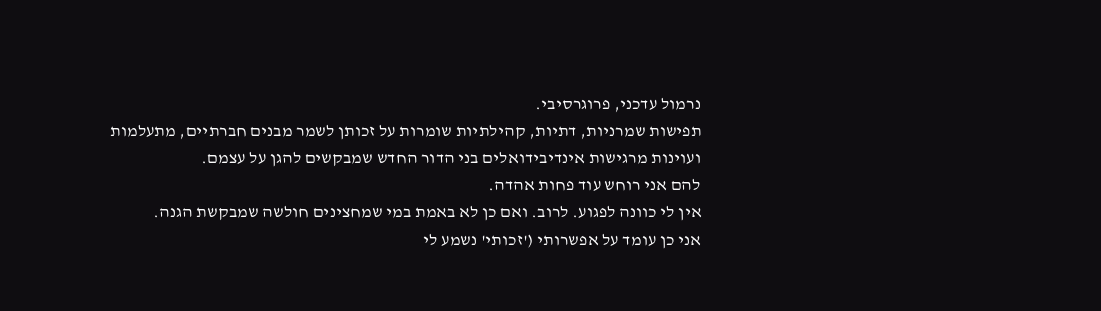נרמול עדכני, פרוגרסיבי.
תפישות שמרניות, דתיות, קהילתיות שומרות על זכותן לשמר מבנים חברתיים, מתעלמות ועוינות מרגישות אינדיבידואלים בני הדור החדש שמבקשים להגן על עצמם.
להם אני רוחש עוד פחות אהדה.
אין לי כוונה לפגוע. לרוב. ואם כן לא באמת במי שמחצינים חולשה שמבקשת הגנה.
אני כן עומד על אפשרותי ('זכותי' נשמע לי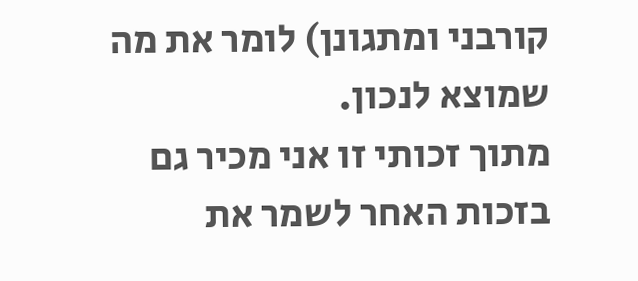קורבני ומתגונן) לומר את מה שמוצא לנכון.
מתוך זכותי זו אני מכיר גם בזכות האחר לשמר את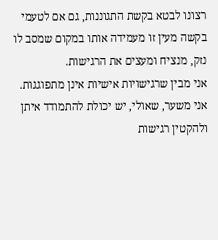רצונו לבטא בקשת התגוננות, גם אם לטעמי בקשה מעין זו מעמידה אותו במקום שמסב לו נזק, מנציח ומעצים את הרגישות.
אני מבין שרגישויות אישיות אינן מתפוגגות.
אני משער, שאולי, יש יכולת להתמודד איתן ולהקטין רגישות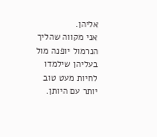אליהן.
אני מקווה שהליך הנרמול יופנה מול בעליהן שילמדו לחיות מעט טוב יותר עם היותן.